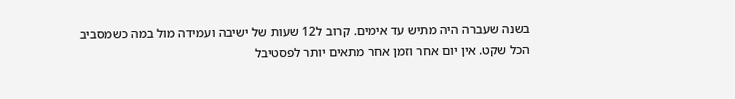בשנה שעברה היה מתיש עד אימים. קרוב ל12 שעות של ישיבה ועמידה מול במה כשמסביב הכל שקט. אין יום אחר וזמן אחר מתאים יותר לפסטיבל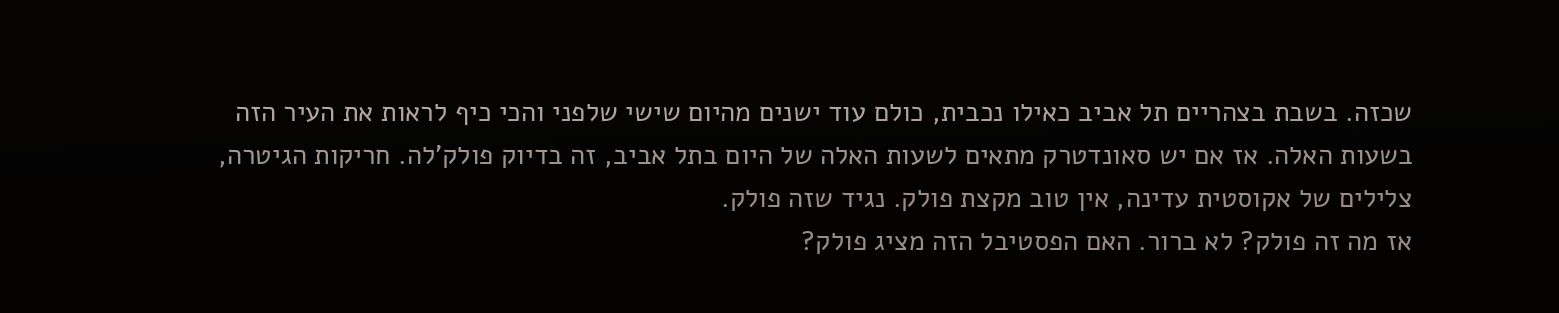שכזה. בשבת בצהריים תל אביב כאילו נכבית, כולם עוד ישנים מהיום שישי שלפני והכי כיף לראות את העיר הזה בשעות האלה. אז אם יש סאונדטרק מתאים לשעות האלה של היום בתל אביב, זה בדיוק פולק’לה. חריקות הגיטרה, צלילים של אקוסטית עדינה, אין טוב מקצת פולק. נגיד שזה פולק.
אז מה זה פולק? לא ברור. האם הפסטיבל הזה מציג פולק?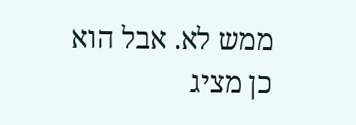ממש לא. אבל הוא כן מציג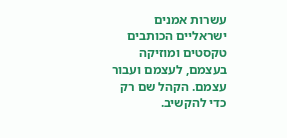עשרות אמנים ישראליים הכותבים טקסטים ומוזיקה בעצמם, לעצמם ועבור עצמם. הקהל שם רק כדי להקשיב.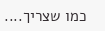כמו שצריך....